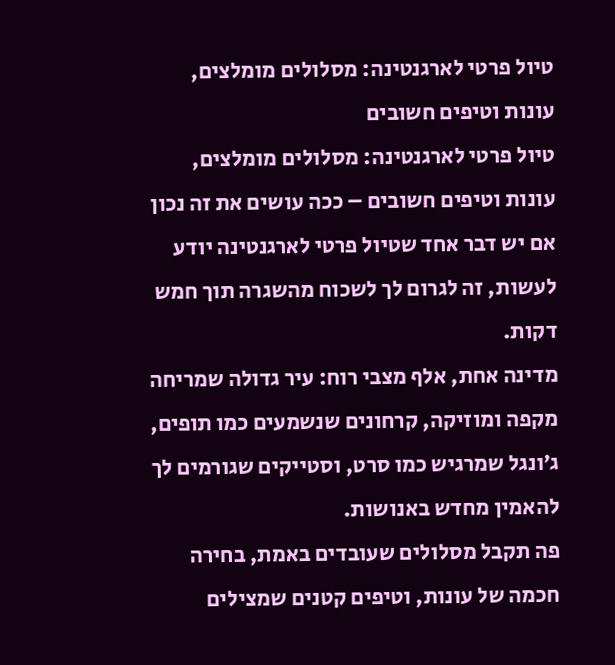טיול פרטי לארגנטינה: מסלולים מומלצים, עונות וטיפים חשובים
טיול פרטי לארגנטינה: מסלולים מומלצים, עונות וטיפים חשובים – ככה עושים את זה נכון
אם יש דבר אחד שטיול פרטי לארגנטינה יודע לעשות, זה לגרום לך לשכוח מהשגרה תוך חמש דקות.
מדינה אחת, אלף מצבי רוח: עיר גדולה שמריחה מקפה ומוזיקה, קרחונים שנשמעים כמו תופים, ג׳ונגל שמרגיש כמו סרט, וסטייקים שגורמים לך להאמין מחדש באנושות.
פה תקבל מסלולים שעובדים באמת, בחירה חכמה של עונות, וטיפים קטנים שמצילים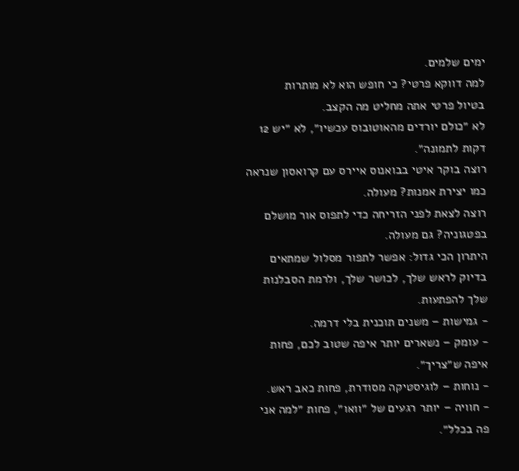ימים שלמים.
למה דווקא פרטי? כי חופש הוא לא מותרות
בטיול פרטי אתה מחליט מה הקצב.
לא ״כולם יורדים מהאוטובוס עכשיו״, לא ״יש 12 דקות לתמונה״.
רוצה בוקר איטי בבואנוס איירס עם קרואסון שנראה כמו יצירת אמנות? מעולה.
רוצה לצאת לפני הזריחה כדי לתפוס אור מושלם בפטגוניה? גם מעולה.
היתרון הכי גדול: אפשר לתפור מסלול שמתאים בדיוק לראש שלך, לכושר שלך, ולרמת הסבלנות שלך להפתעות.
- גמישות – משנים תוכנית בלי דרמה.
- עומק – נשארים יותר איפה שטוב לכם, פחות איפה ש״צריך״.
- נוחות – לוגיסטיקה מסודרת, פחות כאב ראש.
- חוויה – יותר רגעים של ״וואו״, פחות ״למה אני פה בכלל״.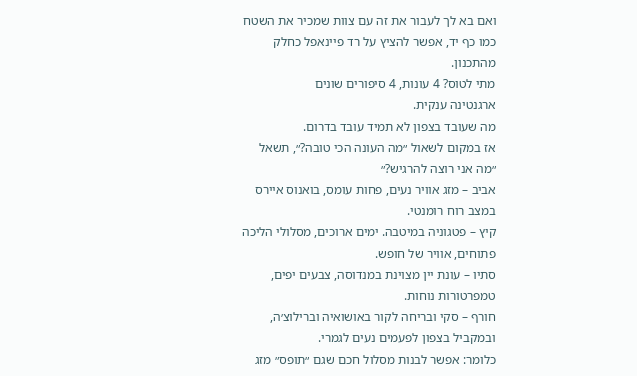ואם בא לך לעבור את זה עם צוות שמכיר את השטח כמו כף יד, אפשר להציץ על רד פיינאפל כחלק מהתכנון.
מתי לטוס? 4 עונות, 4 סיפורים שונים
ארגנטינה ענקית.
מה שעובד בצפון לא תמיד עובד בדרום.
אז במקום לשאול ״מה העונה הכי טובה?״, תשאל ״מה אני רוצה להרגיש?״
אביב – מזג אוויר נעים, פחות עומס, בואנוס איירס במצב רוח רומנטי.
קיץ – פטגוניה במיטבה. ימים ארוכים, מסלולי הליכה פתוחים, אוויר של חופש.
סתיו – עונת יין מצוינת במנדוסה, צבעים יפים, טמפרטורות נוחות.
חורף – סקי ובריחה לקור באושואיה וברילוצ׳ה, ובמקביל בצפון לפעמים נעים לגמרי.
כלומר: אפשר לבנות מסלול חכם שגם ״תופס״ מזג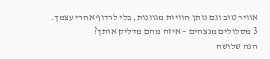אוויר טוב וגם נותן חוויות מגוונות, בלי לרדוף אחרי עצמך.
3 מסלולים מנצחים – איזה מהם מדליק אותך?
הנה שלושה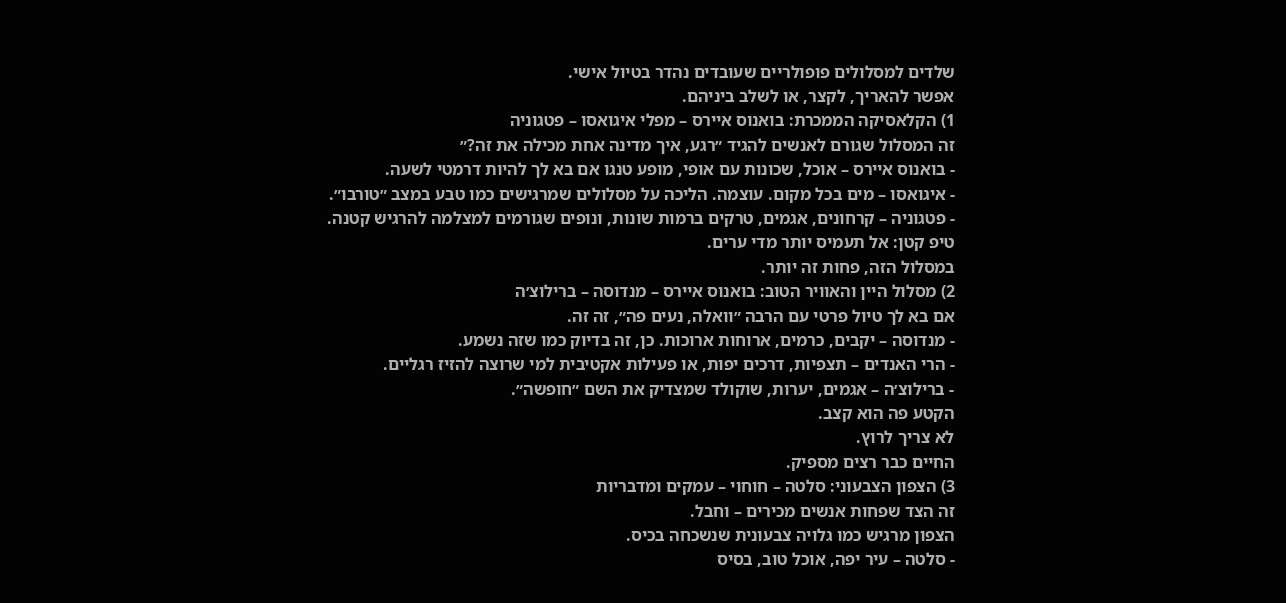שלדים למסלולים פופולריים שעובדים נהדר בטיול אישי.
אפשר להאריך, לקצר, או לשלב ביניהם.
1) הקלאסיקה הממכרת: בואנוס איירס – מפלי איגואסו – פטגוניה
זה המסלול שגורם לאנשים להגיד ״רגע, איך מדינה אחת מכילה את זה?״
- בואנוס איירס – אוכל, שכונות עם אופי, מופע טנגו אם בא לך להיות דרמטי לשעה.
- איגואסו – מים בכל מקום. עוצמה. הליכה על מסלולים שמרגישים כמו טבע במצב ״טורבו״.
- פטגוניה – קרחונים, אגמים, טרקים ברמות שונות, ונופים שגורמים למצלמה להרגיש קטנה.
טיפ קטן: אל תעמיס יותר מדי ערים.
במסלול הזה, פחות זה יותר.
2) מסלול היין והאוויר הטוב: בואנוס איירס – מנדוסה – ברילוצ׳ה
אם בא לך טיול פרטי עם הרבה ״וואלה, נעים פה״, זה זה.
- מנדוסה – יקבים, כרמים, ארוחות ארוכות. כן, זה בדיוק כמו שזה נשמע.
- הרי האנדים – תצפיות, דרכים יפות, או פעילות אקטיבית למי שרוצה להזיז רגליים.
- ברילוצ׳ה – אגמים, יערות, שוקולד שמצדיק את השם ״חופשה״.
הקטע פה הוא קצב.
לא צריך לרוץ.
החיים כבר רצים מספיק.
3) הצפון הצבעוני: סלטה – חוחוי – עמקים ומדבריות
זה הצד שפחות אנשים מכירים – וחבל.
הצפון מרגיש כמו גלויה צבעונית שנשכחה בכיס.
- סלטה – עיר יפה, אוכל טוב, בסיס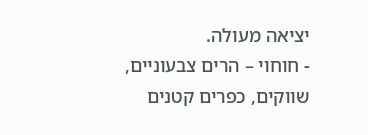יציאה מעולה.
- חוחוי – הרים צבעוניים, שווקים, כפרים קטנים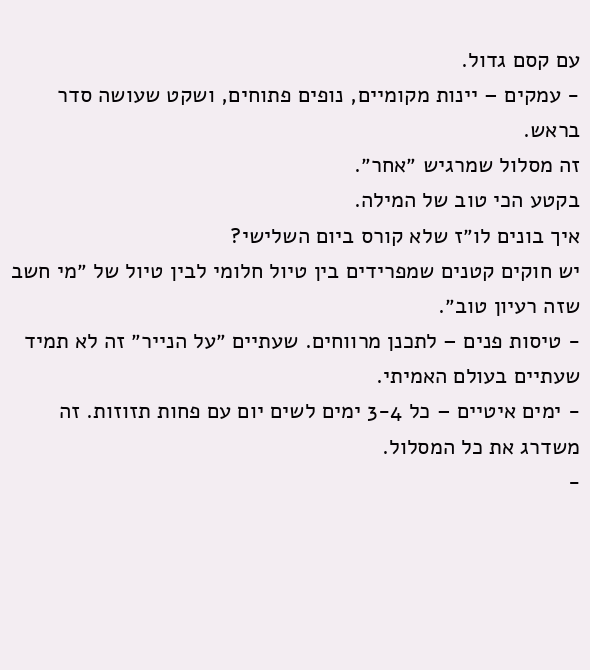עם קסם גדול.
- עמקים – יינות מקומיים, נופים פתוחים, ושקט שעושה סדר בראש.
זה מסלול שמרגיש ״אחר״.
בקטע הכי טוב של המילה.
איך בונים לו״ז שלא קורס ביום השלישי?
יש חוקים קטנים שמפרידים בין טיול חלומי לבין טיול של ״מי חשב שזה רעיון טוב״.
- טיסות פנים – לתכנן מרווחים. שעתיים ״על הנייר״ זה לא תמיד שעתיים בעולם האמיתי.
- ימים איטיים – כל 3-4 ימים לשים יום עם פחות תזוזות. זה משדרג את כל המסלול.
-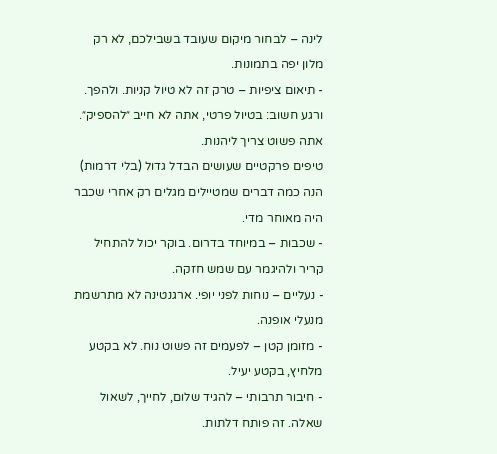לינה – לבחור מיקום שעובד בשבילכם, לא רק מלון יפה בתמונות.
- תיאום ציפיות – טרק זה לא טיול קניות. ולהפך.
ורגע חשוב: בטיול פרטי, אתה לא חייב ״להספיק״.
אתה פשוט צריך ליהנות.
טיפים פרקטיים שעושים הבדל גדול (בלי דרמות)
הנה כמה דברים שמטיילים מגלים רק אחרי שכבר היה מאוחר מדי.
- שכבות – במיוחד בדרום. בוקר יכול להתחיל קריר ולהיגמר עם שמש חזקה.
- נעליים – נוחות לפני יופי. ארגנטינה לא מתרשמת מנעלי אופנה.
- מזומן קטן – לפעמים זה פשוט נוח. לא בקטע מלחיץ, בקטע יעיל.
- חיבור תרבותי – להגיד שלום, לחייך, לשאול שאלה. זה פותח דלתות.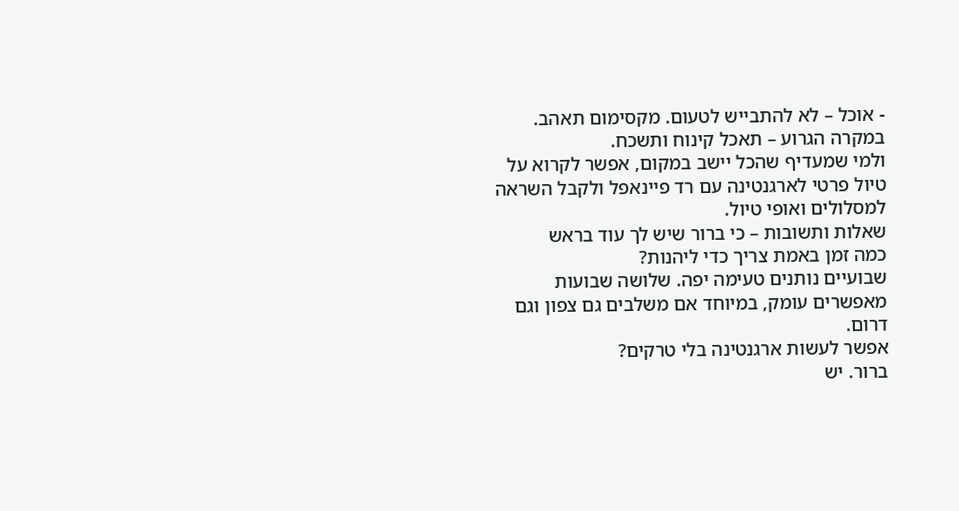- אוכל – לא להתבייש לטעום. מקסימום תאהב. במקרה הגרוע – תאכל קינוח ותשכח.
ולמי שמעדיף שהכל יישב במקום, אפשר לקרוא על טיול פרטי לארגנטינה עם רד פיינאפל ולקבל השראה למסלולים ואופי טיול.
שאלות ותשובות – כי ברור שיש לך עוד בראש
כמה זמן באמת צריך כדי ליהנות?
שבועיים נותנים טעימה יפה. שלושה שבועות מאפשרים עומק, במיוחד אם משלבים גם צפון וגם דרום.
אפשר לעשות ארגנטינה בלי טרקים?
ברור. יש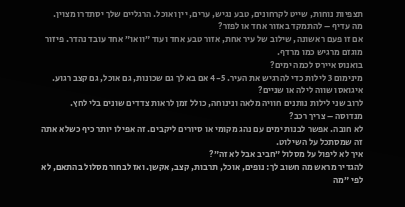תצפיות נוחות, שייט לקרחונים, טבע נגיש, ערים, יין ואוכל. הרגליים שלך יסתדרו מצוין.
מה עדיף – להתמקד באזור אחד או לפזר?
אם זו פעם ראשונה, שילוב של עיר אחת, אזור טבע אחד ועוד ״וואו״ אחד עובד נהדר. פיזור מוגזם מרגיש כמו מרדף.
בואנוס איירס לכמה ימים?
מינימום 3 לילות כדי להרגיש את העיר. 4-5 אם בא לך גם שכונות, גם אוכל, גם קצב רגוע.
איגואסו שווה לילה או שניים?
לרוב שני לילות נותנים חוויה מלאה ונינוחה, כולל זמן לראות צדדים שונים בלי לחץ.
מנדוסה – צריך רכב?
לא חובה. אפשר לבנות ימים עם נהג מקומי או סיורים ליקבים. זה אפילו יותר כיף כשלא אתה זה שמסתכל על השילוט.
איך לא ליפול על מסלול ״חביב אבל לא זה״?
להגדיר מראש מה חשוב לך: נופים, אוכל, תרבות, קצב, אקשן. ואז לבחור מסלול בהתאם, לא לפי ״מה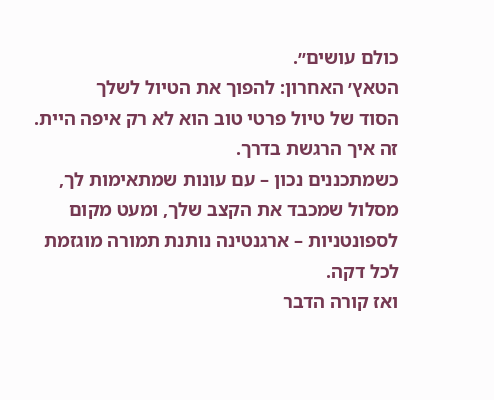כולם עושים״.
הטאץ׳ האחרון: להפוך את הטיול לשלך
הסוד של טיול פרטי טוב הוא לא רק איפה היית.
זה איך הרגשת בדרך.
כשמתכננים נכון – עם עונות שמתאימות לך, מסלול שמכבד את הקצב שלך, ומעט מקום לספונטניות – ארגנטינה נותנת תמורה מוגזמת לכל דקה.
ואז קורה הדבר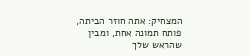המצחיק: אתה חוזר הביתה, פותח תמונה אחת, ומבין שהראש שלך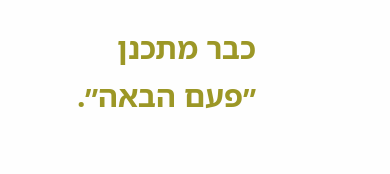כבר מתכנן ״פעם הבאה״.